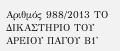Αριθμός 988/2013 ΤΟ ΔΙΚΑΣΤΗΡΙΟ ΤΟΥ ΑΡΕΙΟΥ ΠΑΓΟΥ Β1'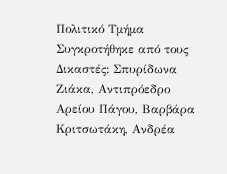Πολιτικό Τμήμα Συγκροτήθηκε από τους Δικαστές: Σπυρίδωνα Ζιάκα, Αντιπρόεδρο Αρείου Πάγου, Βαρβάρα Κριτσωτάκη, Ανδρέα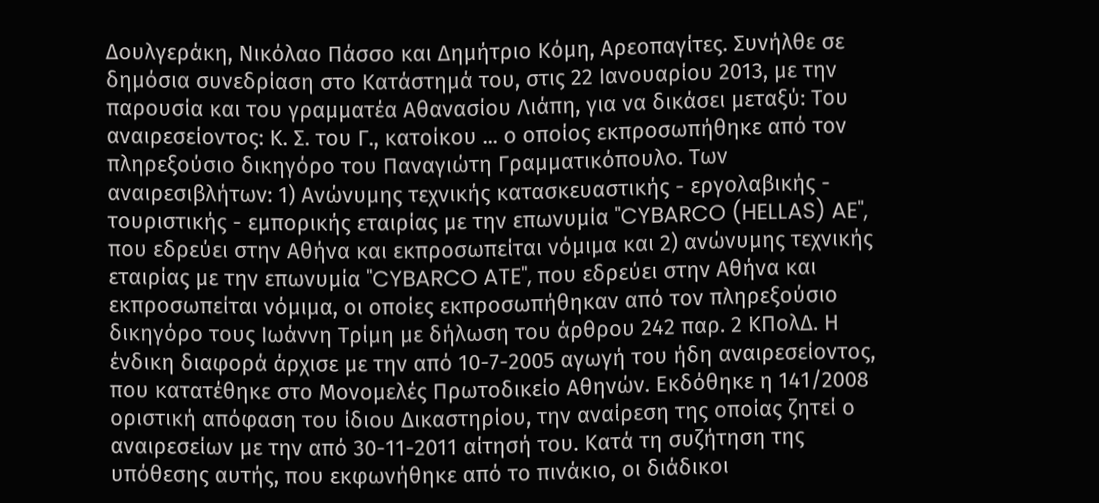Δουλγεράκη, Νικόλαο Πάσσο και Δημήτριο Κόμη, Αρεοπαγίτες. Συνήλθε σε δημόσια συνεδρίαση στο Κατάστημά του, στις 22 Ιανουαρίου 2013, με την παρουσία και του γραμματέα Αθανασίου Λιάπη, για να δικάσει μεταξύ: Του αναιρεσείοντος: Κ. Σ. του Γ., κατοίκου ... ο οποίος εκπροσωπήθηκε από τον πληρεξούσιο δικηγόρο του Παναγιώτη Γραμματικόπουλο. Των αναιρεσιβλήτων: 1) Ανώνυμης τεχνικής κατασκευαστικής - εργολαβικής - τουριστικής - εμπορικής εταιρίας με την επωνυμία "CYBARCO (HELLAS) AE", που εδρεύει στην Αθήνα και εκπροσωπείται νόμιμα και 2) ανώνυμης τεχνικής εταιρίας με την επωνυμία "CYBARCO ATE", που εδρεύει στην Αθήνα και εκπροσωπείται νόμιμα, οι οποίες εκπροσωπήθηκαν από τον πληρεξούσιο δικηγόρο τους Ιωάννη Τρίμη με δήλωση του άρθρου 242 παρ. 2 ΚΠολΔ. Η ένδικη διαφορά άρχισε με την από 10-7-2005 αγωγή του ήδη αναιρεσείοντος, που κατατέθηκε στο Μονομελές Πρωτοδικείο Αθηνών. Εκδόθηκε η 141/2008 οριστική απόφαση του ίδιου Δικαστηρίου, την αναίρεση της οποίας ζητεί ο αναιρεσείων με την από 30-11-2011 αίτησή του. Κατά τη συζήτηση της υπόθεσης αυτής, που εκφωνήθηκε από το πινάκιο, οι διάδικοι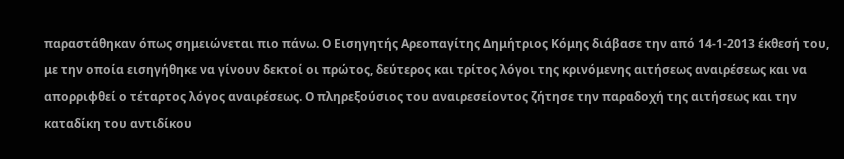παραστάθηκαν όπως σημειώνεται πιο πάνω. Ο Εισηγητής Αρεοπαγίτης Δημήτριος Κόμης διάβασε την από 14-1-2013 έκθεσή του, με την οποία εισηγήθηκε να γίνουν δεκτοί οι πρώτος, δεύτερος και τρίτος λόγοι της κρινόμενης αιτήσεως αναιρέσεως και να απορριφθεί ο τέταρτος λόγος αναιρέσεως. Ο πληρεξούσιος του αναιρεσείοντος ζήτησε την παραδοχή της αιτήσεως και την καταδίκη του αντιδίκου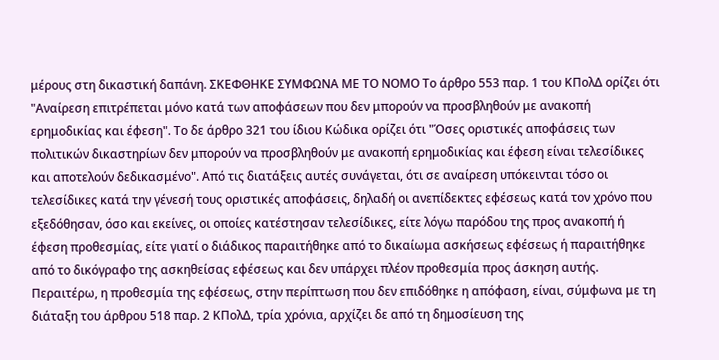μέρους στη δικαστική δαπάνη. ΣΚΕΦΘΗΚΕ ΣΥΜΦΩΝΑ ΜΕ ΤΟ ΝΟΜΟ Το άρθρο 553 παρ. 1 του ΚΠολΔ ορίζει ότι "Αναίρεση επιτρέπεται μόνο κατά των αποφάσεων που δεν μπορούν να προσβληθούν με ανακοπή ερημοδικίας και έφεση". Το δε άρθρο 321 του ίδιου Κώδικα ορίζει ότι "Όσες οριστικές αποφάσεις των πολιτικών δικαστηρίων δεν μπορούν να προσβληθούν με ανακοπή ερημοδικίας και έφεση είναι τελεσίδικες και αποτελούν δεδικασμένο". Από τις διατάξεις αυτές συνάγεται, ότι σε αναίρεση υπόκεινται τόσο οι τελεσίδικες κατά την γένεσή τους οριστικές αποφάσεις, δηλαδή οι ανεπίδεκτες εφέσεως κατά τον χρόνο που εξεδόθησαν, όσο και εκείνες, οι οποίες κατέστησαν τελεσίδικες, είτε λόγω παρόδου της προς ανακοπή ή έφεση προθεσμίας, είτε γιατί ο διάδικος παραιτήθηκε από το δικαίωμα ασκήσεως εφέσεως ή παραιτήθηκε από το δικόγραφο της ασκηθείσας εφέσεως και δεν υπάρχει πλέον προθεσμία προς άσκηση αυτής. Περαιτέρω, η προθεσμία της εφέσεως, στην περίπτωση που δεν επιδόθηκε η απόφαση, είναι, σύμφωνα με τη διάταξη του άρθρου 518 παρ. 2 ΚΠολΔ, τρία χρόνια, αρχίζει δε από τη δημοσίευση της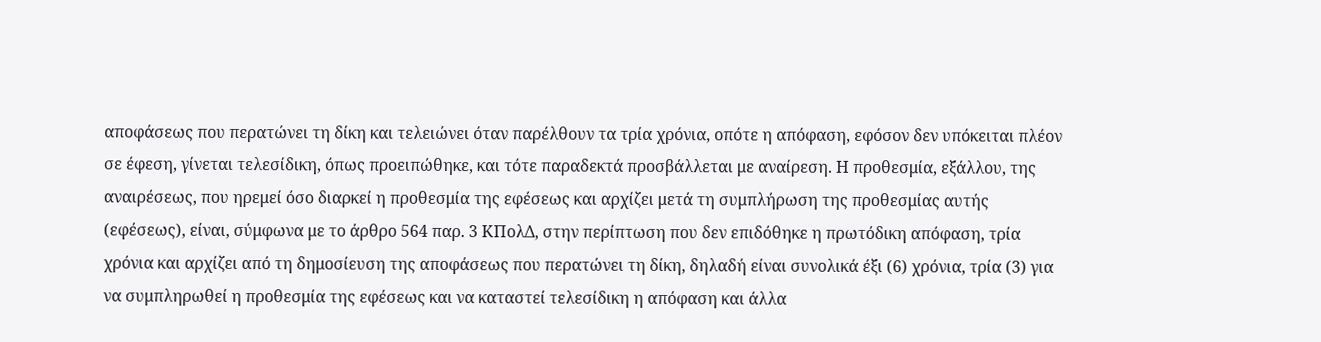αποφάσεως που περατώνει τη δίκη και τελειώνει όταν παρέλθουν τα τρία χρόνια, οπότε η απόφαση, εφόσον δεν υπόκειται πλέον σε έφεση, γίνεται τελεσίδικη, όπως προειπώθηκε, και τότε παραδεκτά προσβάλλεται με αναίρεση. Η προθεσμία, εξάλλου, της αναιρέσεως, που ηρεμεί όσο διαρκεί η προθεσμία της εφέσεως και αρχίζει μετά τη συμπλήρωση της προθεσμίας αυτής (εφέσεως), είναι, σύμφωνα με το άρθρο 564 παρ. 3 ΚΠολΔ, στην περίπτωση που δεν επιδόθηκε η πρωτόδικη απόφαση, τρία χρόνια και αρχίζει από τη δημοσίευση της αποφάσεως που περατώνει τη δίκη, δηλαδή είναι συνολικά έξι (6) χρόνια, τρία (3) για να συμπληρωθεί η προθεσμία της εφέσεως και να καταστεί τελεσίδικη η απόφαση και άλλα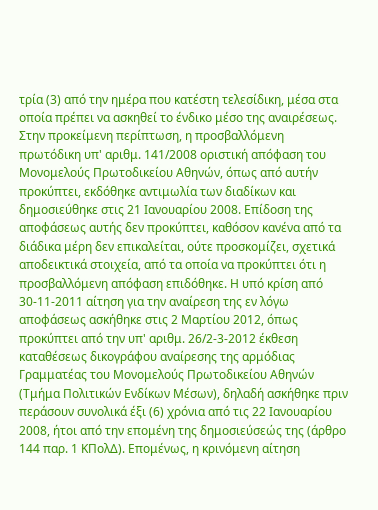τρία (3) από την ημέρα που κατέστη τελεσίδικη, μέσα στα οποία πρέπει να ασκηθεί το ένδικο μέσο της αναιρέσεως. Στην προκείμενη περίπτωση, η προσβαλλόμενη πρωτόδικη υπ' αριθμ. 141/2008 οριστική απόφαση του Μονομελούς Πρωτοδικείου Αθηνών, όπως από αυτήν προκύπτει, εκδόθηκε αντιμωλία των διαδίκων και δημοσιεύθηκε στις 21 Ιανουαρίου 2008. Επίδοση της αποφάσεως αυτής δεν προκύπτει, καθόσον κανένα από τα διάδικα μέρη δεν επικαλείται, ούτε προσκομίζει, σχετικά αποδεικτικά στοιχεία, από τα οποία να προκύπτει ότι η προσβαλλόμενη απόφαση επιδόθηκε. Η υπό κρίση από 30-11-2011 αίτηση για την αναίρεση της εν λόγω αποφάσεως ασκήθηκε στις 2 Μαρτίου 2012, όπως προκύπτει από την υπ' αριθμ. 26/2-3-2012 έκθεση καταθέσεως δικογράφου αναίρεσης της αρμόδιας Γραμματέας του Μονομελούς Πρωτοδικείου Αθηνών (Τμήμα Πολιτικών Ενδίκων Μέσων), δηλαδή ασκήθηκε πριν περάσουν συνολικά έξι (6) χρόνια από τις 22 Ιανουαρίου 2008, ήτοι από την επομένη της δημοσιεύσεώς της (άρθρο 144 παρ. 1 ΚΠολΔ). Επομένως, η κρινόμενη αίτηση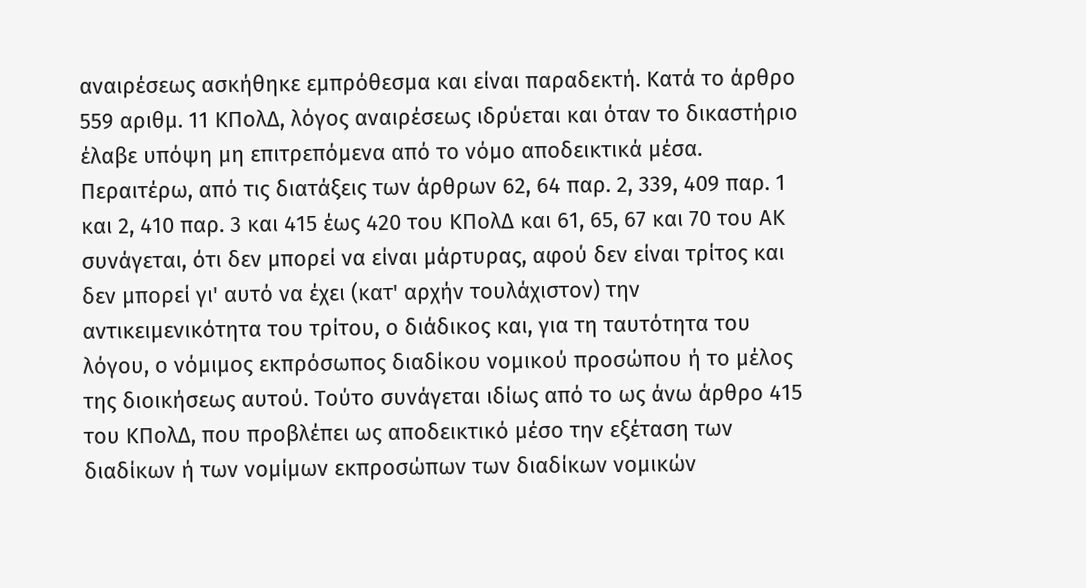αναιρέσεως ασκήθηκε εμπρόθεσμα και είναι παραδεκτή. Κατά το άρθρο 559 αριθμ. 11 ΚΠολΔ, λόγος αναιρέσεως ιδρύεται και όταν το δικαστήριο έλαβε υπόψη μη επιτρεπόμενα από το νόμο αποδεικτικά μέσα. Περαιτέρω, από τις διατάξεις των άρθρων 62, 64 παρ. 2, 339, 409 παρ. 1 και 2, 410 παρ. 3 και 415 έως 420 του ΚΠολΔ και 61, 65, 67 και 70 του ΑΚ συνάγεται, ότι δεν μπορεί να είναι μάρτυρας, αφού δεν είναι τρίτος και δεν μπορεί γι' αυτό να έχει (κατ' αρχήν τουλάχιστον) την αντικειμενικότητα του τρίτου, ο διάδικος και, για τη ταυτότητα του λόγου, ο νόμιμος εκπρόσωπος διαδίκου νομικού προσώπου ή το μέλος της διοικήσεως αυτού. Τούτο συνάγεται ιδίως από το ως άνω άρθρο 415 του ΚΠολΔ, που προβλέπει ως αποδεικτικό μέσο την εξέταση των διαδίκων ή των νομίμων εκπροσώπων των διαδίκων νομικών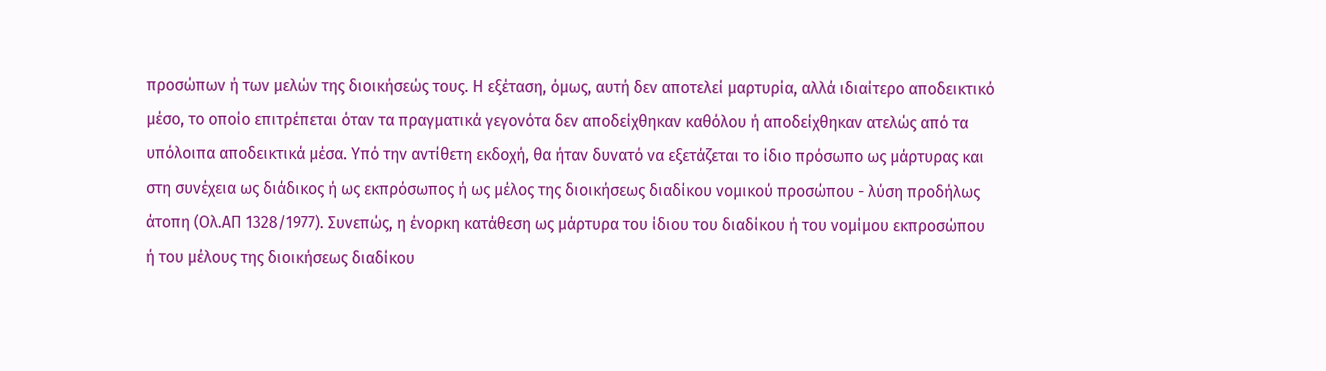προσώπων ή των μελών της διοικήσεώς τους. Η εξέταση, όμως, αυτή δεν αποτελεί μαρτυρία, αλλά ιδιαίτερο αποδεικτικό μέσο, το οποίο επιτρέπεται όταν τα πραγματικά γεγονότα δεν αποδείχθηκαν καθόλου ή αποδείχθηκαν ατελώς από τα υπόλοιπα αποδεικτικά μέσα. Υπό την αντίθετη εκδοχή, θα ήταν δυνατό να εξετάζεται το ίδιο πρόσωπο ως μάρτυρας και στη συνέχεια ως διάδικος ή ως εκπρόσωπος ή ως μέλος της διοικήσεως διαδίκου νομικού προσώπου - λύση προδήλως άτοπη (Ολ.ΑΠ 1328/1977). Συνεπώς, η ένορκη κατάθεση ως μάρτυρα του ίδιου του διαδίκου ή του νομίμου εκπροσώπου ή του μέλους της διοικήσεως διαδίκου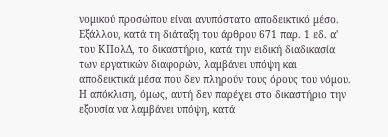νομικού προσώπου είναι ανυπόστατο αποδεικτικό μέσο. Εξάλλου, κατά τη διάταξη του άρθρου 671 παρ. 1 εδ. α' του ΚΠολΔ, το δικαστήριο, κατά την ειδική διαδικασία των εργατικών διαφορών, λαμβάνει υπόψη και αποδεικτικά μέσα που δεν πληρούν τους όρους του νόμου. Η απόκλιση, όμως, αυτή δεν παρέχει στο δικαστήριο την εξουσία να λαμβάνει υπόψη, κατά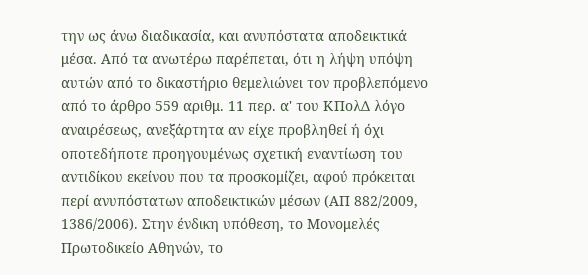την ως άνω διαδικασία, και ανυπόστατα αποδεικτικά μέσα. Από τα ανωτέρω παρέπεται, ότι η λήψη υπόψη αυτών από το δικαστήριο θεμελιώνει τον προβλεπόμενο από το άρθρο 559 αριθμ. 11 περ. α' του ΚΠολΔ λόγο αναιρέσεως, ανεξάρτητα αν είχε προβληθεί ή όχι οποτεδήποτε προηγουμένως σχετική εναντίωση του αντιδίκου εκείνου που τα προσκομίζει, αφού πρόκειται περί ανυπόστατων αποδεικτικών μέσων (ΑΠ 882/2009‚ 1386/2006). Στην ένδικη υπόθεση, το Μονομελές Πρωτοδικείο Αθηνών, το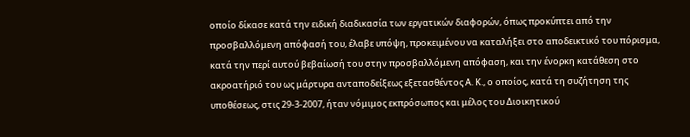οποίο δίκασε κατά την ειδική διαδικασία των εργατικών διαφορών, όπως προκύπτει από την προσβαλλόμενη απόφασή του, έλαβε υπόψη, προκειμένου να καταλήξει στο αποδεικτικό του πόρισμα, κατά την περί αυτού βεβαίωσή του στην προσβαλλόμενη απόφαση, και την ένορκη κατάθεση στο ακροατήριό του ως μάρτυρα ανταποδείξεως εξετασθέντος Α. Κ., ο οποίος, κατά τη συζήτηση της υποθέσεως, στις 29-3-2007, ήταν νόμιμος εκπρόσωπος και μέλος του Διοικητικού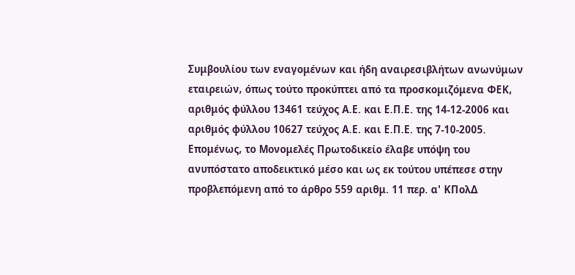Συμβουλίου των εναγομένων και ήδη αναιρεσιβλήτων ανωνύμων εταιρειών, όπως τούτο προκύπτει από τα προσκομιζόμενα ΦΕΚ, αριθμός φύλλου 13461 τεύχος Α.Ε. και Ε.Π.Ε. της 14-12-2006 και αριθμός φύλλου 10627 τεύχος Α.Ε. και Ε.Π.Ε. της 7-10-2005. Επομένως, το Μονομελές Πρωτοδικείο έλαβε υπόψη του ανυπόστατο αποδεικτικό μέσο και ως εκ τούτου υπέπεσε στην προβλεπόμενη από το άρθρο 559 αριθμ. 11 περ. α' ΚΠολΔ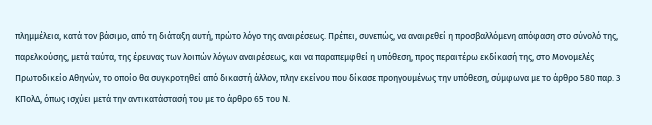πλημμέλεια, κατά τον βάσιμο, από τη διάταξη αυτή, πρώτο λόγο της αναιρέσεως. Πρέπει, συνεπώς, να αναιρεθεί η προσβαλλόμενη απόφαση στο σύνολό της, παρελκούσης, μετά ταύτα, της έρευνας των λοιπών λόγων αναιρέσεως, και να παραπεμφθεί η υπόθεση, προς περαιτέρω εκδίκασή της, στο Μονομελές Πρωτοδικείο Αθηνών, το οποίο θα συγκροτηθεί από δικαστή άλλον, πλην εκείνου που δίκασε προηγουμένως την υπόθεση, σύμφωνα με το άρθρο 580 παρ. 3 ΚΠολΔ, όπως ισχύει μετά την αντικατάστασή του με το άρθρο 65 του Ν.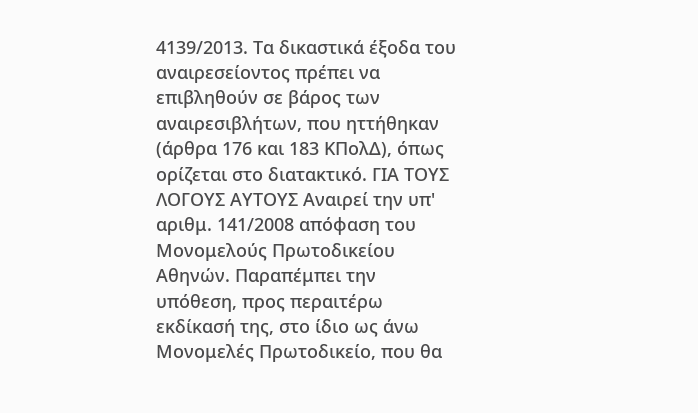4139/2013. Τα δικαστικά έξοδα του αναιρεσείοντος πρέπει να επιβληθούν σε βάρος των αναιρεσιβλήτων, που ηττήθηκαν (άρθρα 176 και 183 ΚΠολΔ), όπως ορίζεται στο διατακτικό. ΓΙΑ ΤΟΥΣ ΛΟΓΟΥΣ ΑΥΤΟΥΣ Αναιρεί την υπ' αριθμ. 141/2008 απόφαση του Μονομελούς Πρωτοδικείου Αθηνών. Παραπέμπει την υπόθεση, προς περαιτέρω εκδίκασή της, στο ίδιο ως άνω Μονομελές Πρωτοδικείο, που θα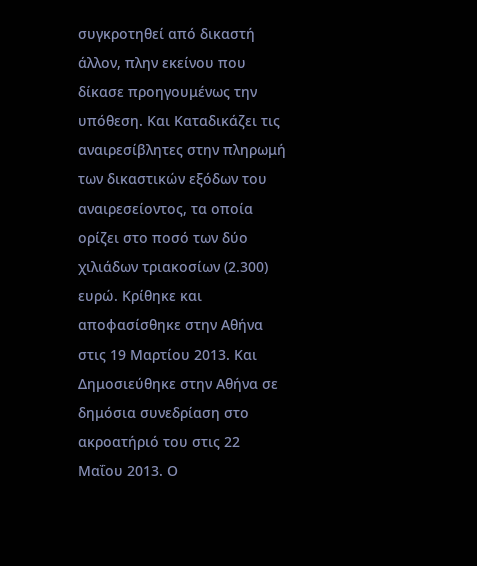συγκροτηθεί από δικαστή άλλον, πλην εκείνου που δίκασε προηγουμένως την υπόθεση. Και Καταδικάζει τις αναιρεσίβλητες στην πληρωμή των δικαστικών εξόδων του αναιρεσείοντος, τα οποία ορίζει στο ποσό των δύο χιλιάδων τριακοσίων (2.300) ευρώ. Κρίθηκε και αποφασίσθηκε στην Αθήνα στις 19 Μαρτίου 2013. Και Δημοσιεύθηκε στην Αθήνα σε δημόσια συνεδρίαση στο ακροατήριό του στις 22 Μαΐου 2013. Ο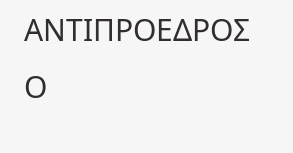ΑΝΤΙΠΡΟΕΔΡΟΣ Ο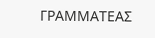ΓΡΑΜΜΑΤΕΑΣ